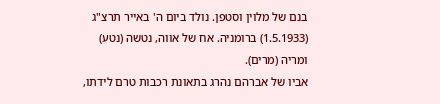בנם של מלוין וסטפן. נולד ביום ה' באייר תרצ"ג (1.5.1933) ברומניה. אח של אווה, נטשה (נטע) ומריה (מרים).
אביו של אברהם נהרג בתאונת רכבות טרם לידתו,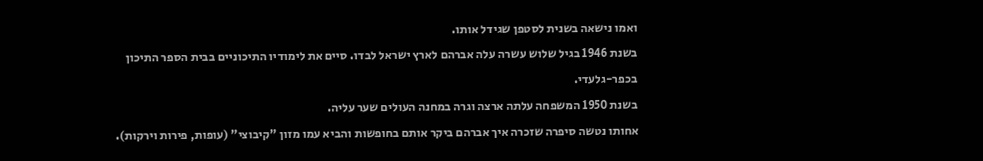ואמו נישאה בשנית לסטפן שגידל אותו.
בשנת 1946 בגיל שלוש עשרה עלה אברהם לארץ ישראל לבדו. סיים את לימודיו התיכוניים בבית הספר התיכון בכפר-גלעדי.
בשנת 1950 המשפחה עלתה ארצה וגרה במחנה העולים שער עליה.
אחותו נטשה סיפרה שזכרה איך אברהם ביקר אותם בחופשות והביא עמו מזון "קיבוצי" (עופות, פירות וירקות).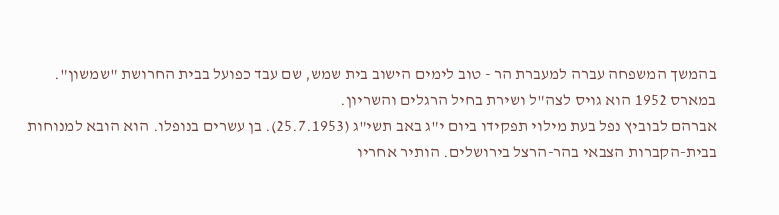בהמשך המשפחה עברה למעברת הר - טוב לימים הישוב בית שמש, שם עבד כפועל בבית החרושת "שמשון".
במארס 1952 הוא גויס לצה"ל ושירת בחיל הרגלים והשריון.
אברהם לבוביץ נפל בעת מילוי תפקידו ביום י"ג באב תשי"ג (25.7.1953). בן עשרים בנופלו. הוא הובא למנוחות בבית-הקברות הצבאי בהר-הרצל בירושלים. הותיר אחריו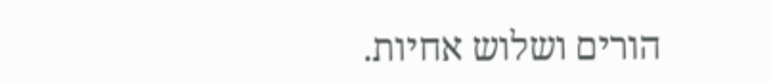הורים ושלוש אחיות.